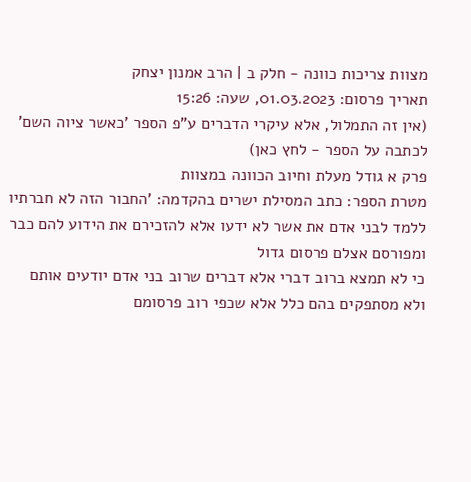מצוות צריכות כוונה - חלק ב | הרב אמנון יצחק
תאריך פרסום: 01.03.2023, שעה: 15:26
(אין זה התמלול, אלא עיקרי הדברים ע"פ הספר 'כאשר ציוה השם' לכתבה על הספר - לחץ כאן)
פרק א גודל מעלת וחיוב הכוונה במצוות
מטרת הספר: כתב המסילת ישרים בהקדמה: 'החבור הזה לא חברתיו ללמד לבני אדם את אשר לא ידעו אלא להזכירם את הידוע להם כבר ומפורסם אצלם פרסום גדול
כי לא תמצא ברוב דברי אלא דברים שרוב בני אדם יודעים אותם ולא מסתפקים בהם כלל אלא שכפי רוב פרסומם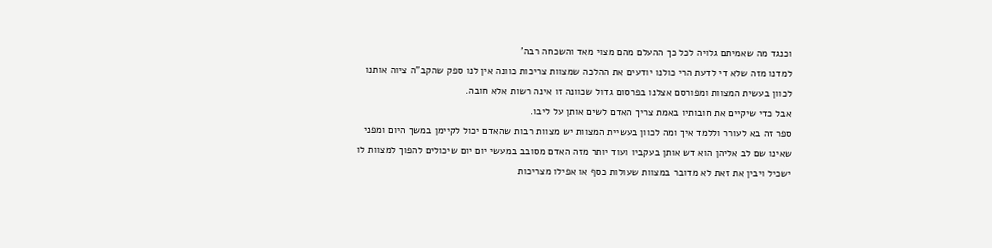וכנגד מה שאמיתם גלויה לכל כך ההעלם מהם מצוי מאד והשכחה רבה'
למדנו מזה שלא די לדעת הרי כולנו יודעים את ההלכה שמצוות צריכות כוונה אין לנו ספק שהקב"ה ציוה אותנו לכוון בעשית המצוות ומפורסם אצלנו בפרסום גדול שכוונה זו אינה רשות אלא חובה.
אבל כדי שיקיים את חובותיו באמת צריך האדם לשים אותן על ליבו.
ספר זה בא לעורר וללמד איך ומה לכוון בעשיית המצוות יש מצוות רבות שהאדם יכול לקיימן במשך היום ומפני שאינו שם לב אליהן הוא דש אותן בעקביו ועוד יותר מזה האדם מסובב במעשי יום יום שיכולים להפוך למצוות לו ישכיל ויבין את זאת לא מדובר במצוות שעולות כסף או אפילו מצריכות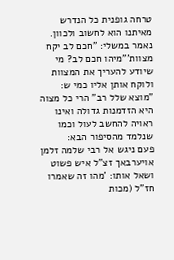טרחה גופנית כל הנדרש מאיתנו הוא לחשוב ולכוון.
נאמר במשלי: "חכם לב יקח מצוות'"מיהו חכם לב? מי שיודע להעריך את המצוות ולוקח אותן אליו כמי ש: "מוצא שלל רב" הרי כל מצוה היא הזדמנות גדולה ואינו ראויה להחשב לעול וכמו שנלמד מהסיפור הבא:
פעם ניגש אל רבי שלמה זלמן אויערבאך זצ"ל איש פשוט ושאל אותו: 'מהו זה שאמרו חז"ל (מכות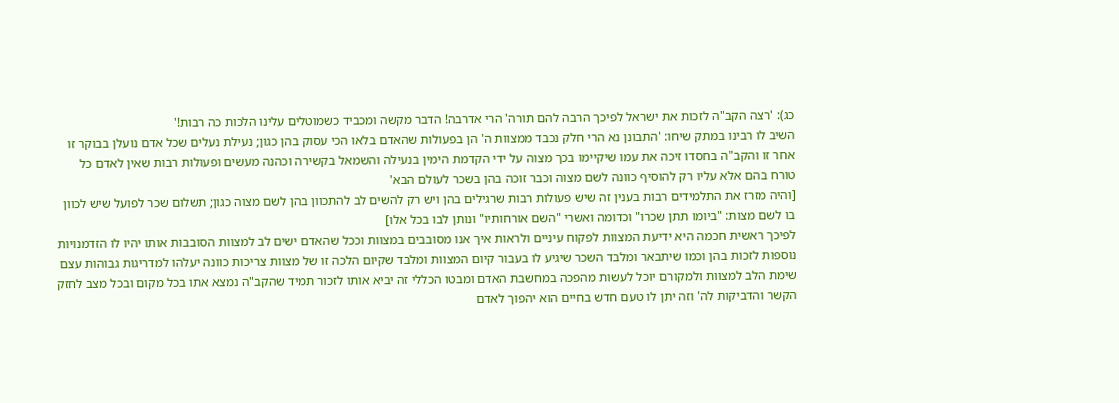כג): 'רצה הקב"ה לזכות את ישראל לפיכך הרבה להם תורה' הרי אדרבה! הדבר מקשה ומכביד כשמוטלים עלינו הלכות כה רבות!'
השיב לו רבינו במתק שיחו: 'התבונן נא הרי חלק נכבד ממצוות ה' הן בפעולות שהאדם בלאו הכי עסוק בהן כגון; נעילת נעלים שכל אדם נועלן בבוקר זו אחר זו והקב"ה בחסדו זיכה את עמו שיקיימו בכך מצוה על ידי הקדמת הימין בנעילה והשמאל בקשירה וכהנה מעשים ופעולות רבות שאין לאדם כל טורח בהם אלא עליו רק להוסיף כוונה לשם מצוה וכבר זוכה בהן בשכר לעולם הבא'
[והיה מזרז את התלמידים רבות בענין זה שיש פעולות רבות שרגילים בהן ויש רק להשים לב להתכוון בהן לשם מצוה כגון; תשלום שכר לפועל שיש לכוון בו לשם מצות: "ביומו תתן שכרו" וכדומה ואשרי "השם אורחותיו" ונותן לבו בכל אלו]
לפיכך ראשית חכמה היא ידיעת המצוות לפקוח עיניים ולראות איך אנו מסובבים במצוות וככל שהאדם ישים לב למצוות הסובבות אותו יהיו לו הזדמנויות נוספות לזכות בהן וכמו שיתבאר ומלבד השכר שיגיע לו בעבור קיום המצוות ומלבד שקיום הלכה זו של מצוות צריכות כוונה יעלהו למדריגות גבוהות עצם שימת הלב למצוות ולמקורם יוכל לעשות מהפכה במחשבת האדם ומבטו הכללי זה יביא אותו לזכור תמיד שהקב"ה נמצא אתו בכל מקום ובכל מצב לחזק הקשר והדביקות לה' וזה יתן לו טעם חדש בחיים הוא יהפוך לאדם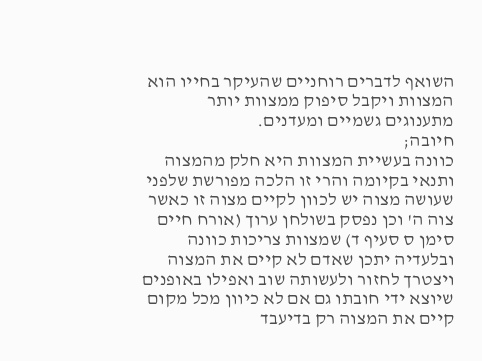השואף לדברים רוחניים שהעיקר בחייו הוא המצוות ויקבל סיפוק ממצוות יותר מתענוגים גשמיים ומעדנים.
חיובה;
כוונה בעשיית המצוות היא חלק מהמצוה ותנאי בקיומה והרי זו הלכה מפורשת שלפני שעושה מצוה יש לכוון לקיים מצוה זו כאשר צוה ה' וכן נפסק בשולחן ערוך (אורח חיים סימן ס סעיף ד) שמצוות צריכות כוונה ובלעדיה יתכן שאדם לא קיים את המצוה ויצטרך לחזור ולעשותה שוב ואפילו באופנים שיוצא ידי חובתו גם אם לא כיוון מכל מקום קיים את המצוה רק בדיעבד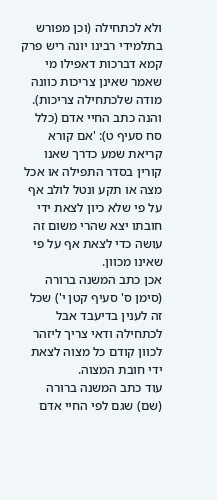ולא לכתחילה (וכן מפורש בתלמידי רבינו יונה ריש פרק קמא דברכות דאפילו מי שאמר שאינן צריכות כוונה מודה שלכתחילה צריכות).
והנה כתב החיי אדם (כלל סח סעיף ט): 'אם קורא קריאת שמע כדרך שאנו קורין בסדר התפילה או אכל מצה או תקע ונטל לולב אף על פי שלא כיון לצאת ידי חובתו יצא שהרי משום זה עושה כדי לצאת אף על פי שאינו מכוון.
אכן כתב המשנה ברורה (סימן ס' סעיף קטן י') שכל זה לענין בדיעבד אבל לכתחילה ודאי צריך ליזהר לכוון קודם כל מצוה לצאת ידי חובת המצוה.
עוד כתב המשנה ברורה (שם) שגם לפי החיי אדם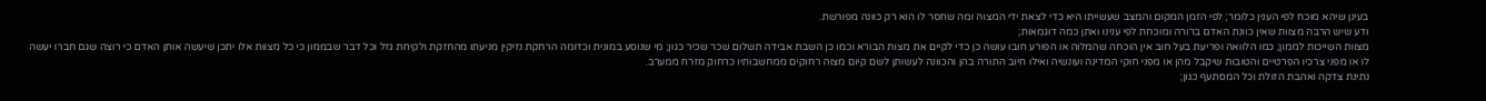בעינן שיהא מוכח לפי הענין כלומר; לפי הזמן המקום והמצב שעשייתו היא כדי לצאת ידי המצוה ומה שחסר לו הוא רק כוונה מפורשת.
ודע שיש הרבה מצוות שאין כוונת האדם ברורה ומוכחת לפי ענינו ואתן כמה דוגמאות;
מצוות השייכות לממון; כמו הלוואה ופריעת בעל חוב אין הוכחה שהמלוה או הפורע חובו עושה כן כדי לקיים את מצות הבורא וכמו כן השבת אבידה תשלום שכר שכיר כגון; מי שנוסע במונית וכדומה הרחקת נזיקין מניעתו מהחזקת ולקיחת גזל וכל דבר שבממון כי כל מצוות אלו יתכן שיעשה אותן האדם כי רוצה שגם חברו יעשה לו או מפני צרכיו הפרטיים והטובות שיקבל מהן או מפני חוקי המדינה ועונשיה ואילו חיוב התורה בהן והכוונה לעשותן לשם קיום מצוה רחוקים ממחשבותיו כרחוק מזרח ממערב.
נתינת צדקה ואהבת הזולת וכל המסתעף כגון;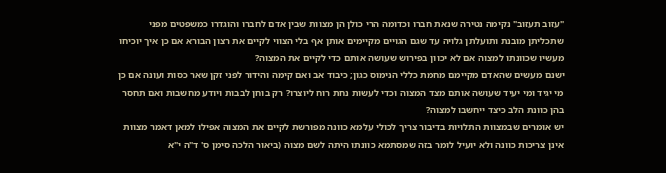"עזוב תעזוב" נקימה נטירה שנאת חברו וכדומה הרי כולן הן מצוות שבין אדם לחברו והוגדרו כמשפטים מפני שתכליתן מובנת ותועלתן גלויה עד שגם הגויים מקיימים אותן אף בלי הצווי לקיים את רצון הבורא אם כן איך יוכיחו מעשיו שכוונתו למצוה אם לא יכוון בפירוש שעושה אותם כדי לקיים את המצוה?
ישנם מעשים שהאדם מקיימם מחמת כללי הנימוס כגון; כיבוד אב ואם קימה והידור לפני זקן שאר כסות ועונה אם כן מי יגיד ומי יעיד שעושה אותם מצד המצוה וכדי לעשות נחת רוח ליוצרו? רק בוחן לבבות ויודע מחשבות ואם תחסר בהן כוונת הלב כיצד ייחשבו למצוה?
יש אומרים שבמצוות התלויות בדיבור צריך לכולי עלמא כוונה מפורשת לקיים את המצוה אפילו למאן דאמר מצוות אינן צריכות כוונה ולא יועיל לומר בזה שמסתמא כוונתו היתה לשם מצוה (ביאור הלכה סימן ס' ד"ה י"א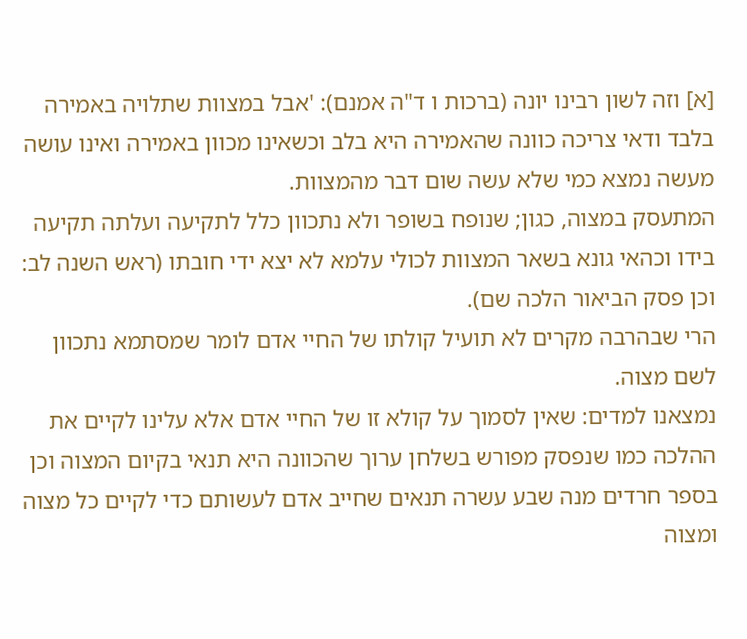[א] וזה לשון רבינו יונה (ברכות ו ד"ה אמנם): 'אבל במצוות שתלויה באמירה בלבד ודאי צריכה כוונה שהאמירה היא בלב וכשאינו מכוון באמירה ואינו עושה מעשה נמצא כמי שלא עשה שום דבר מהמצוות.
המתעסק במצוה, כגון; שנופח בשופר ולא נתכוון כלל לתקיעה ועלתה תקיעה בידו וכהאי גונא בשאר המצוות לכולי עלמא לא יצא ידי חובתו (ראש השנה לב: וכן פסק הביאור הלכה שם).
הרי שבהרבה מקרים לא תועיל קולתו של החיי אדם לומר שמסתמא נתכוון לשם מצוה.
נמצאנו למדים: שאין לסמוך על קולא זו של החיי אדם אלא עלינו לקיים את ההלכה כמו שנפסק מפורש בשלחן ערוך שהכוונה היא תנאי בקיום המצוה וכן בספר חרדים מנה שבע עשרה תנאים שחייב אדם לעשותם כדי לקיים כל מצוה ומצוה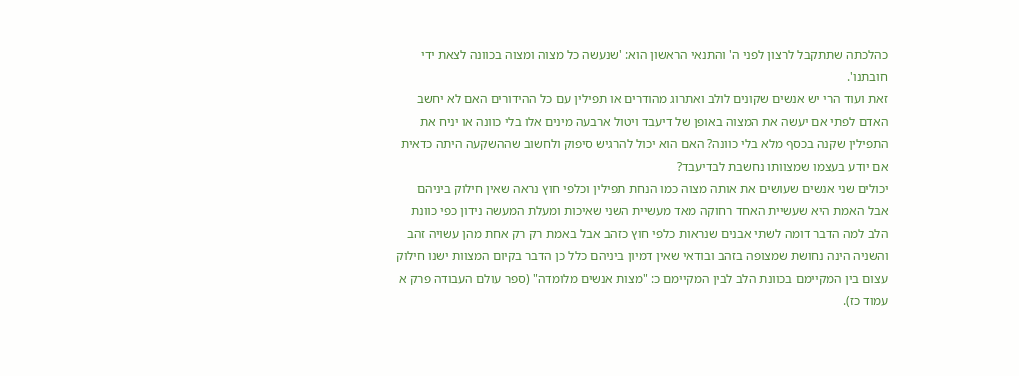כהלכתה שתתקבל לרצון לפני ה' והתנאי הראשון הוא: 'שנעשה כל מצוה ומצוה בכוונה לצאת ידי חובתנו'.
זאת ועוד הרי יש אנשים שקונים לולב ואתרוג מהודרים או תפילין עם כל ההידורים האם לא יחשב האדם לפתי אם יעשה את המצוה באופן של דיעבד ויטול ארבעה מינים אלו בלי כוונה או יניח את התפילין שקנה בכסף מלא בלי כוונה? האם הוא יכול להרגיש סיפוק ולחשוב שההשקעה היתה כדאית אם יודע בעצמו שמצוותו נחשבת לבדיעבד?
יכולים שני אנשים שעושים את אותה מצוה כמו הנחת תפילין וכלפי חוץ נראה שאין חילוק ביניהם אבל האמת היא שעשיית האחד רחוקה מאד מעשיית השני שאיכות ומעלת המעשה נידון כפי כוונת הלב למה הדבר דומה לשתי אבנים שנראות כלפי חוץ כזהב אבל באמת רק רק אחת מהן עשויה זהב והשניה הינה נחושת שמצופה בזהב ובודאי שאין דמיון ביניהם כלל כן הדבר בקיום המצוות ישנו חילוק עצום בין המקיימם בכוונת הלב לבין המקיימם כ: "מצות אנשים מלומדה" (ספר עולם העבודה פרק א עמוד כז).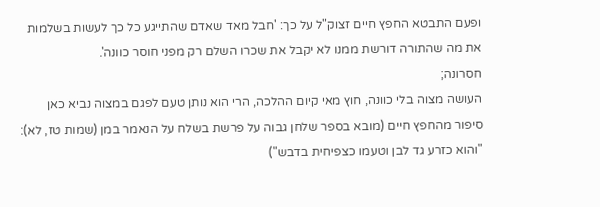ופעם התבטא החפץ חיים זצוק"ל על כך: 'חבל מאד שאדם שהתייגע כל כך לעשות בשלמות את מה שהתורה דורשת ממנו לא יקבל את שכרו השלם רק מפני חוסר כוונה'.
חסרונה;
העושה מצוה בלי כוונה, חוץ מאי קיום ההלכה, הרי הוא נותן טעם לפגם במצוה נביא כאן סיפור מהחפץ חיים (מובא בספר שלחן גבוה על פרשת בשלח על הנאמר במן (שמות טז, לא): "והוא כזרע גד לבן וטעמו כצפיחית בדבש")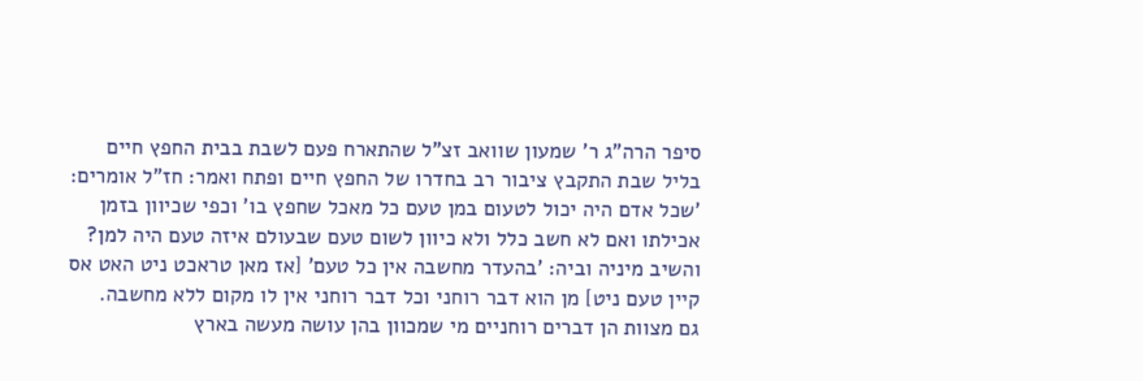סיפר הרה"ג ר' שמעון שוואב זצ"ל שהתארח פעם לשבת בבית החפץ חיים בליל שבת התקבץ ציבור רב בחדרו של החפץ חיים ופתח ואמר: חז"ל אומרים: 'שכל אדם היה יכול לטעום במן טעם כל מאכל שחפץ בו' וכפי שכיוון בזמן אכילתו ואם לא חשב כלל ולא כיוון לשום טעם שבעולם איזה טעם היה למן?
והשיב מיניה וביה: 'בהעדר מחשבה אין כל טעם' [אז מאן טראכט ניט האט אס קיין טעם ניט] מן הוא דבר רוחני וכל דבר רוחני אין לו מקום ללא מחשבה.
גם מצוות הן דברים רוחניים מי שמכוון בהן עושה מעשה בארץ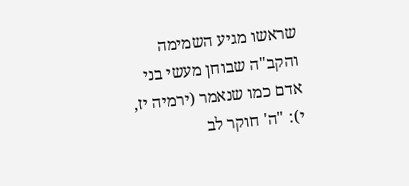שראשו מגיע השמימה והקב"ה שבוחן מעשי בני אדם כמו שנאמר (ירמיה יז, י): "ה' חוקר לב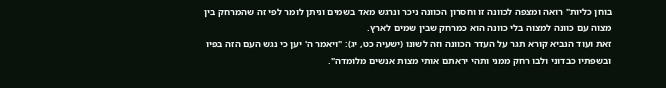בוחן כליות" רואה ומצפה לכוונה זו וחסרון הכוונה ניכר ונרגש מאד בשמים וניתן לומר לפי זה שהמרחק בין מצוה עם כוונה למצוה בלי כוונה הוא כמרחק שבין שמים לארץ.
זאת ועוד הנביא קורא תגר על העדר הכוונה וזה לשונו (ישעיה כט, יג): "ויאמר ה' יען כי נגש העם הזה בפיו ובשפתיו כבדוני ולבו רחק ממני ותהי יראתם אותי מצות אנשים מלומדה".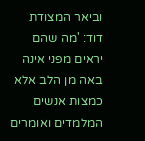וביאר המצודת דוד: 'מה שהם יראים מפני אינה באה מן הלב אלא כמצות אנשים המלמדים ואומרים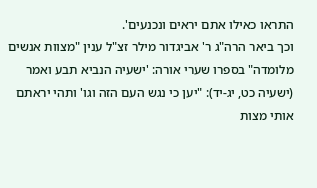התראו כאילו אתם יראים ונכנעים'.
וכך ביאר הרה"ג ר' אביגדור מילר זצ"ל ענין "מצוות אנשים מלומדה" בספרו שערי אורה: 'ישעיה הנביא תבע ואמר (ישעיה כט, יג-יד): "יען כי נגש העם הזה וגו' ותהי יראתם אותי מצות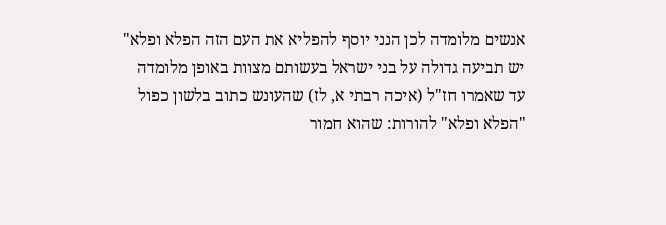אנשים מלומדה לכן הנני יוסף להפליא את העם הזה הפלא ופלא" יש תביעה גדולה על בני ישראל בעשותם מצוות באופן מלומדה עד שאמרו חז"ל (איכה רבתי א, לז) שהעונש כתוב בלשון כפול "הפלא ופלא" להורות: שהוא חמור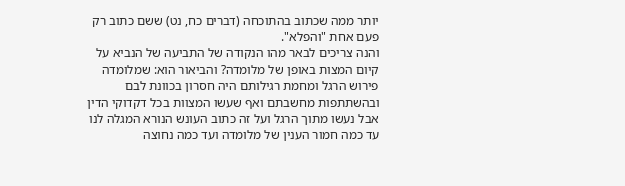יותר ממה שכתוב בהתוכחה (דברים כח, נט) ששם כתוב רק פעם אחת "והפלא".
והנה צריכים לבאר מהו הנקודה של התביעה של הנביא על קיום המצות באופן של מלומדה? והביאור הוא: שמלומדה פירוש הרגל ומחמת רגילותם היה חסרון בכוונת לבם ובהשתתפות מחשבתם ואף שעשו המצוות בכל דקדוקי הדין אבל נעשו מתוך הרגל ועל זה כתוב העונש הנורא המגלה לנו עד כמה חמור הענין של מלומדה ועד כמה נחוצה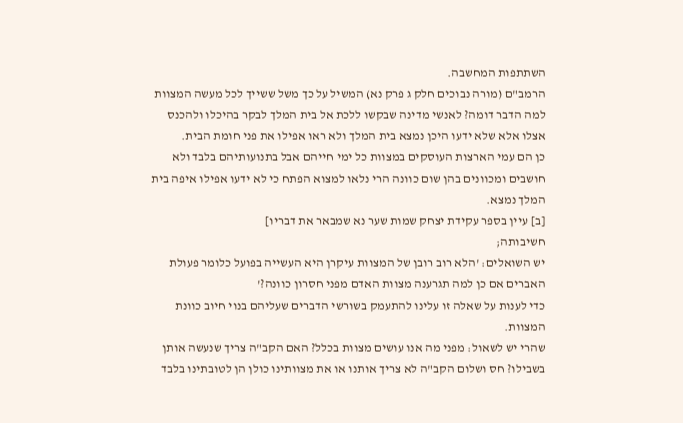השתתפות המחשבה.
הרמב"ם (מורה נבוכים חלק ג פרק נא) המשיל על כך משל ששייך לכל מעשה המצוות למה הדבר דומה? לאנשי מדינה שבקשו ללכת אל בית המלך לבקר בהיכלו ולהכנס אצלו אלא שלא ידעו היכן נמצא בית המלך ולא ראו אפילו את פני חומת הבית.
כן הם עמי הארצות העוסקים במצוות כל ימי חייהם אבל בתנועותיהם בלבד ולא חושבים ומכוונים בהן שום כוונה הרי נלאו למצוא הפתח כי לא ידעו אפילו איפה בית המלך נמצא.
[ב] עיין בספר עקידת יצחק שמות שער נא שמבאר את דבריו]
חשיבותה;
יש השואלים: 'הלא רוב רובן של המצוות עיקרן היא העשייה בפועל כלומר פעולת האברים אם כן למה תגרענה מצוות האדם מפני חסרון כוונה?'
כדי לענות על שאלה זו עלינו להתעמק בשורשי הדברים שעליהם בנוי חיוב כוונת המצוות.
שהרי יש לשאול: מפני מה אנו עושים מצוות בכלל? האם הקב"ה צריך שנעשה אותן בשבילו? חס ושלום הקב"ה לא צריך אותנו או את מצוותינו כולן הן לטובתינו בלבד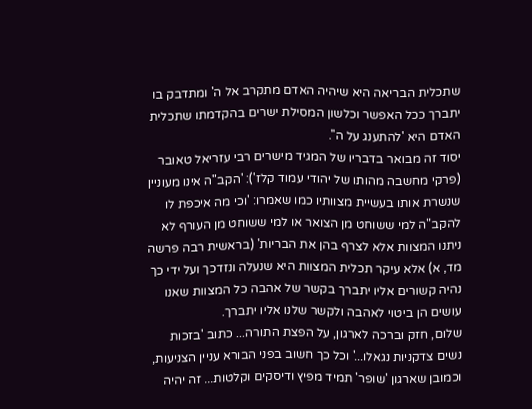שתכלית הבריאה היא שיהיה האדם מתקרב אל ה' ומתדבק בו יתברך ככל האפשר וכלשון המסילת ישרים בהקדמתו שתכלית האדם היא 'להתענג על ה''.
יסוד זה מבואר בדבריו של המגיד מישרים רבי עזריאל טאובר (פרקי מחשבה מהותו של יהודי עמוד קלז'): 'הקב"ה אינו מעוניין שנשרת אותו בעשיית מצוותיו כמו שאמרו: 'וכי מה איכפת לו להקב"ה למי ששוחט מן הצואר או למי ששוחט מן העורף לא ניתנו המצוות אלא לצרף בהן את הבריות' (בראשית רבה פרשה מד, א) אלא עיקר תכלית המצוות היא שנעלה ונזדכך ועל ידי כך נהיה קשורים אליו יתברך בקשר של אהבה כל המצוות שאנו עושים הן ביטוי לאהבה ולקשר שלנו אליו יתברך.
שלום, חזק וברכה לארגון, על הפצת התורה... כתוב 'בזכות נשים צדקניות נגאלו...' וכל כך חשוב בפני הבורא עניין הצניעות, וכמובן שארגון 'שופר' תמיד מפיץ ודיסקים וקלטות... זה יהיה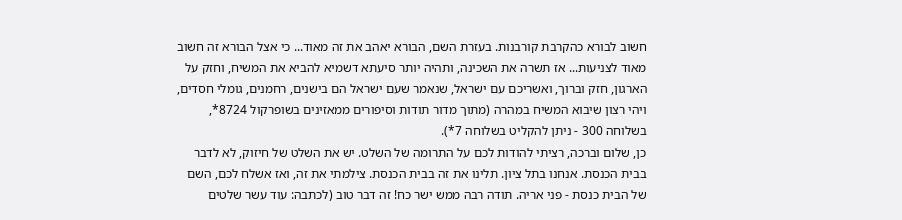חשוב לבורא כהקרבת קורבנות. בעזרת השם, הבורא יאהב את זה מאוד... כי אצל הבורא זה חשוב מאוד לצניעות... אז תשרה את השכינה, ותהיה יותר סיעתא דשמיא להביא את המשיח, וחזק על הארגון, חזק וברוך, ואשריכם עם ישראל, שנאמר שעם ישראל הם בישנים, רחמנים, גומלי חסדים, ויהי רצון שיבוא המשיח במהרה (מתוך מדור תודות וסיפורים ממאזינים בשופרקול 8724*, בשלוחה 300 - ניתן להקליט בשלוחה 7*).
כן, שלום וברכה, רציתי להודות לכם על התרומה של השלט. יש את השלט של חיזוק, לא לדבר בבית הכנסת. אנחנו בתל ציון. תלינו את זה בבית הכנסת. צילמתי את זה, ואז אשלח לכם, השם של הבית כנסת - פני אריה. תודה רבה ממש ישר כח! זה דבר טוב (לכתבה: עוד עשר שלטים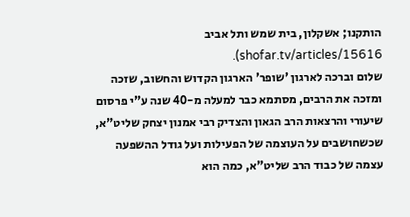הותקנו; אשקלון, בית שמש ותל אביב shofar.tv/articles/15616).
שלום וברכה לארגון 'שופר' הארגון הקדוש והחשוב, שזכה ומזכה את הרבים, מסתמא כבר למעלה מ-40 שנה ע"י פרסום שיעורי והרצאות הרב הגאון והצדיק רבי אמנון יצחק שליט"א, שכשחושבים על העוצמה של הפעילות ועל גודל ההשפעה עצמה של כבוד הרב שליט"א, כמה הוא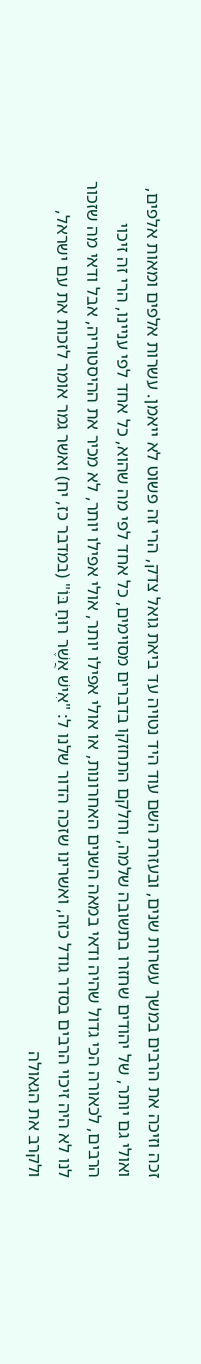זכה וזיכה את הרבים במשך עשרות שנים, ובעזרת השם עוד היד נטויה עד ביאת גואל צדק, הרי זה פשוט לא ייאמן. עשרות אלפים ומאות אלפים, ואולי גם יותר, של יהודים שחזרו בתשובה שלמה, וחלקם התחזקו בדברים מסוימים, כל אחד לפי מה שהוא, כל אחד לפי עניינו, הרי זה זיכוי הרבים, לכאורה הכי גדול שהיה ודאי במאה השנים האחרונות, או אולי אפילו יותר, אולי אפילו יותר, לא מכיר את ההיסטוריה, אבל ודאי מה שזכור לנו לא היה זיכוי הרבים בסדר גודל כזה, ואשרינו שזכה הדור שלנו ל: "אִישׁ אֲשֶׁר רוּחַ בּוֹ" (במדבר כז, יח) ואשר גמר אומר לזכות את עם ישראל, ולקרב את הגאולה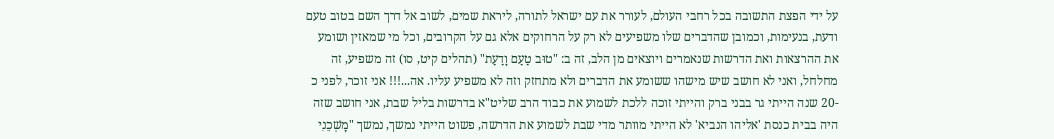על ידי הפצת התשובה בכל רחבי העולם, לעורר את עם ישראל לתורה, ליראת שמים, לשוב אל דרך השם בטוב טעם ודעת, בנעימות, וכמובן שהדברים שלו משפיעים לא רק על הרחוקים אלא גם על הקרובים, וכל מי שמאזין ושומע את ההרצאות ואת הדרשות שנאמרים ויוצאים מן הלב, זה ב: "טוּב טַעַם וָדַעַת" (תהלים קיט, סו) זה משפיע, זה מחלחל, ואני לא חושב שיש מישהו ששומע את הדברים ולא מתחזק וזה לא משפיע עליו. אה...!!! אני זוכר, לפני כ -20 שנה הייתי גר בבני ברק והייתי זוכה ללכת לשמוע את כבוד הרב שליט"א בדרשות בליל שבת, אני חושב שזה היה בבית כנסת 'אליהו הנביא' לא הייתי מוותר מדי שבת לשמוע את הדרשה, פשוט הייתי נמשך, נמשך "מׇשְׁכֵנִי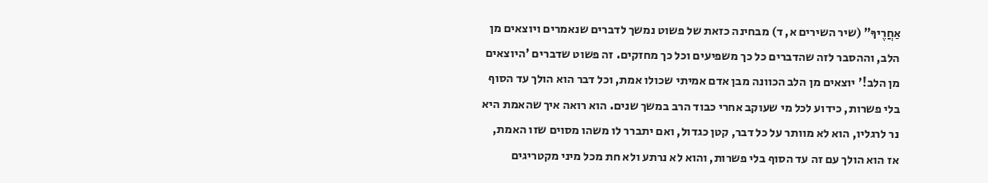אַחֲרֶיךָ" (שיר השירים א, ד) מבחינה כזאת של פשוט נמשך לדברים שנאמרים ויוצאים מן הלב, וההסבר לזה שהדברים כל כך משפיעים וכל כך מחזקים. זה פשוט שדברים 'היוצאים מן הלב!' יוצאים מן הלב הכוונה מבן אדם אמיתי שכולו אמת, וכל דבר הוא הולך עד הסוף בלי פשרות, כידוע לכל מי שעוקב אחרי כבוד הרב במשך שנים. הוא רואה איך שהאמת היא נר לרגליו, הוא לא מוותר על כל דבר, קטן כגדול, ואם יתברר לו משהו מסוים שזו האמת, אז הוא הולך עם זה עד הסוף בלי פשרות, והוא לא נרתע ולא חת מכל מיני מקטריגים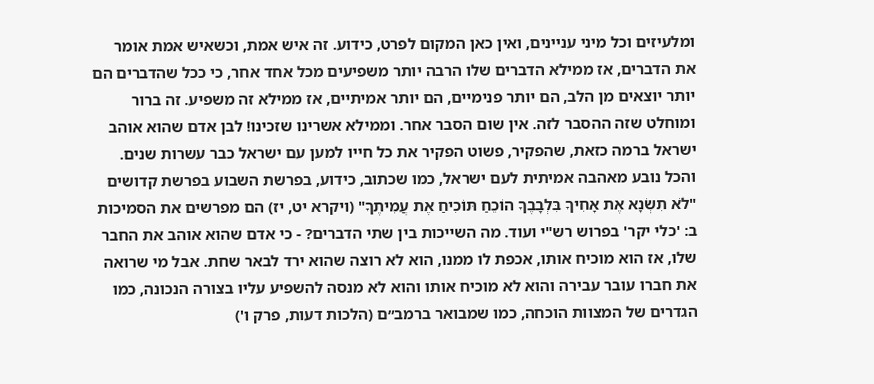ומלעיזים וכל מיני עניינים, ואין כאן המקום לפרט, כידוע. זה איש אמת, וכשאיש אמת אומר את הדברים, אז ממילא הדברים שלו הרבה יותר משפיעים מכל אחד אחר, כי ככל שהדברים הם יותר יוצאים מן הלב, הם יותר פנימיים, הם יותר אמיתיים, אז ממילא זה משפיע. זה ברור ומוחלט שזה ההסבר לזה. אין שום הסבר אחר. וממילא אשרינו שזכינו! לבן אדם שהוא אוהב ישראל ברמה כזאת, שהפקיר, פשוט הפקיר את כל חייו למען עם ישראל כבר עשרות שנים. והכל נובע מאהבה אמיתית לעם ישראל, כמו שכתוב, כידוע, בפרשת השבוע בפרשת קדושים "לֹא תִשְׂנָא אֶת אָחִיךָ בִּלְבָבֶךָ הוֹכֵחַ תּוֹכִיחַ אֶת עֲמִיתֶךָ" (ויקרא יט, יז) הם מפרשים את הסמיכות ב: 'כלי יקר' בפרוש רש"י ועוד. מה השייכות בין שתי הדברים? - כי אדם שהוא אוהב את החבר שלו, אז הוא מוכיח אותו, אכפת לו ממנו, הוא לא רוצה שהוא ירד לבאר שחת. אבל מי שרואה את חברו עובר עבירה והוא לא מוכיח אותו והוא לא מנסה להשפיע עליו בצורה הנכונה, כמו הגדרים של המצוות הוכחה, כמו שמבואר ברמב״ם (הלכות דעות, פרק ו')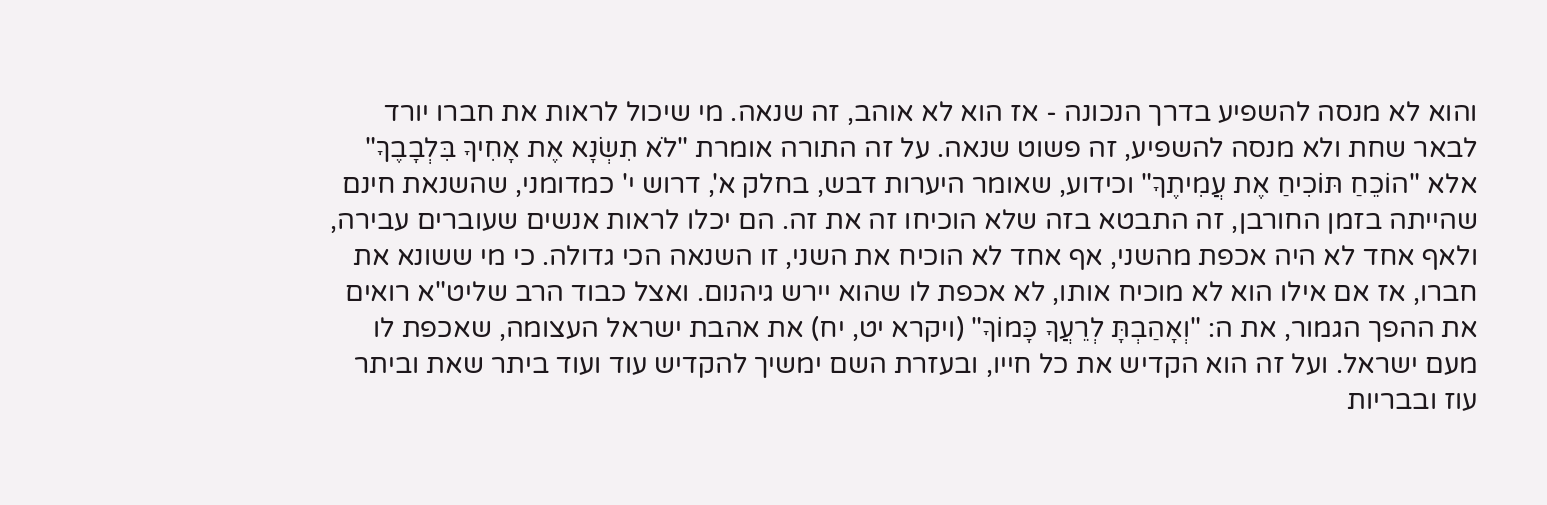והוא לא מנסה להשפיע בדרך הנכונה - אז הוא לא אוהב, זה שנאה. מי שיכול לראות את חברו יורד לבאר שחת ולא מנסה להשפיע, זה פשוט שנאה. על זה התורה אומרת "לֹא תִשְׂנָא אֶת אָחִיךָ בִּלְבָבֶךָ" אלא "הוֹכֵחַ תּוֹכִיחַ אֶת עֲמִיתֶךָ" וכידוע, שאומר היערות דבש, בחלק א', דרוש י' כמדומני, שהשנאת חינם שהייתה בזמן החורבן, זה התבטא בזה שלא הוכיחו זה את זה. הם יכלו לראות אנשים שעוברים עבירה, ולאף אחד לא היה אכפת מהשני, אף אחד לא הוכיח את השני, זו השנאה הכי גדולה. כי מי ששונא את חברו, אז אם אילו הוא לא מוכיח אותו, לא אכפת לו שהוא יירש גיהנום. ואצל כבוד הרב שליט"א רואים את ההפך הגמור, את ה: "וְאָהַבְתָּ לְרֵעֲךָ כָּמוֹךָ" (ויקרא יט, יח) את אהבת ישראל העצומה, שאכפת לו מעם ישראל. ועל זה הוא הקדיש את כל חייו, ובעזרת השם ימשיך להקדיש עוד ועוד ביתר שאת וביתר עוז ובבריות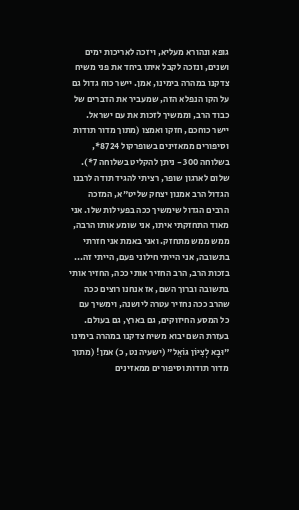גופא ונהורא מעליא, ויזכה לאריכות ימים ושנים, ונזכה לקבל איתו ביחד את פני משיח צדקנו במהרה בימינו, אמן. יישר כוח גדול גם על הקו הנפלא הזה, שמעביר את הדברים של כבוד הרב, וממשיך לזכות את עם ישראל. יישר כוחכם, חזקו ואמצו (מתוך מדור תודות וסיפורים ממאזינים בשופרקול 8724*, בשלוחה 300 - ניתן להקליט בשלוחה 7*).
שלום לארגון שופר, רציתי להגיד תודה לרבנו הגדול הרב אמנון יצחק שליט"א, המזכה הרבים הגדול שימשיך ככה בפעילות שלו. אני מאוד התחזקתי איתו, אני שומע אותו הרבה, ממש ממש מתחזק. ואני באמת אני חזרתי בתשובה, אני הייתי חילוני פעם, הייתי זה... בזכות הרב, הרב החזיר אותי ככה, החזיר אותי בתשובה וברוך השם, אז אנחנו רוצים ככה שהרב ככה נחזיר עטרה ליושנה, וימשיך עם כל המסע החיזוקים, גם בארץ, גם בעולם. בעזרת השם יבוא משיח צדקנו במהרה בימינו "וּבָא לְצִיּוֹן גּוֹאֵל" (ישעיה נט, כ) אמן! (מתוך מדור תודות וסיפורים ממאזינים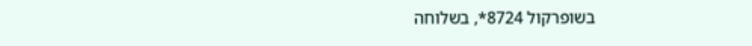בשופרקול 8724*, בשלוחה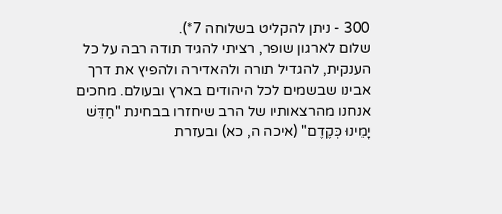300 - ניתן להקליט בשלוחה 7*).
שלום לארגון שופר, רציתי להגיד תודה רבה על כל הענקית, להגדיל תורה ולהאדירה ולהפיץ את דרך אבינו שבשמים לכל היהודים בארץ ובעולם. מחכים אנחנו מהרצאותיו של הרב שיחזרו בבחינת "חַדֵּשׁ יָמֵינוּ כְּקֶדֶם" (איכה ה, כא) ובעזרת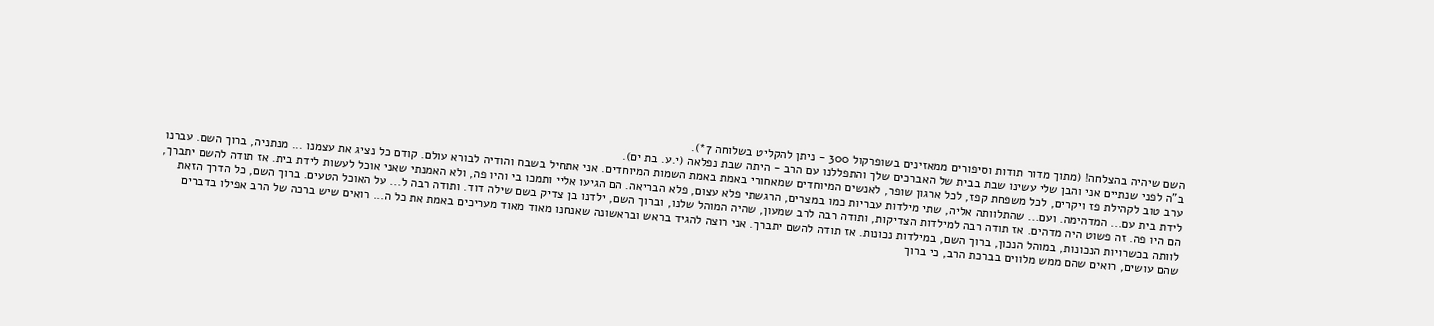השם שיהיה בהצלחה! (מתוך מדור תודות וסיפורים ממאזינים בשופרקול 300 - ניתן להקליט בשלוחה 7*).
ב"ה לפני שנתיים אני והבן שלי עשינו שבת בבית של האברכים שלך והתפללנו עם הרב - היתה שבת נפלאה (י.ע. בת ים).
ערב טוב לקהילת פז ויקרים, לכל משפחת קפז, לכל ארגון שופר, לאנשים המיוחדים שמאחורי באמת באמת השמות המיוחדים. אני אתחיל בשבח והודיה לבורא עולם. קודם כל נציג את עצמנו ... מנתניה, ברוך השם. עברנו לידת בית עם... המדהימה. ועם... שהתלוותה אליה, שתי מילדות עבריות כמו במצרים, הרגשתי פלא עצום, פלא הבריאה. הם הגיעו אליי ותמכו בי והיו פה, ולא האמנתי שאני אוכל לעשות לידת בית. אז תודה להשם יתברך, הם היו פה. זה פשוט היה מדהים. אז תודה רבה למילדות הצדיקות, ותודה רבה לרב שמעון, שהיה המוהל שלנו, וברוך השם, ילדנו בן צדיק בשם שילה דוד. ותודה רבה ל... על האוכל הטעים. ברוך השם, כל הדרך הזאת לוותה בכשרויות הנכונות, במוהל הנכון, ברוך השם, במילדות נכונות. אז תודה להשם יתברך. אני רוצה להגיד בראש ובראשונה שאנחנו מאוד מאוד מעריכים באמת את כל ה... רואים שיש ברכה של הרב אפילו בדברים שהם עושים, רואים שהם ממש מלווים בברכת הרב, כי ברוך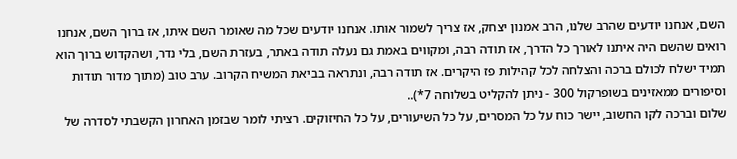השם, אנחנו יודעים שהרב שלנו, הרב אמנון יצחק, אז צריך לשמור אותו. אנחנו יודעים שכל מה שאומר השם איתו, אז ברוך השם, אנחנו רואים שהשם היה איתנו לאורך כל הדרך, אז תודה רבה, ומקווים באמת גם נעלה תודה באתר, בעזרת השם, בלי נדר, ושהקדוש ברוך הוא תמיד ישלח לכולם ברכה והצלחה לכל קהילות פז היקרים. אז תודה רבה, ונתראה בביאת המשיח הקרוב. ערב טוב (מתוך מדור תודות וסיפורים ממאזינים בשופרקול 300 - ניתן להקליט בשלוחה 7*)..
שלום וברכה לקו החשוב, יישר כוח על כל המסרים, על כל השיעורים, על כל החיזוקים. רציתי לומר שבזמן האחרון הקשבתי לסדרה של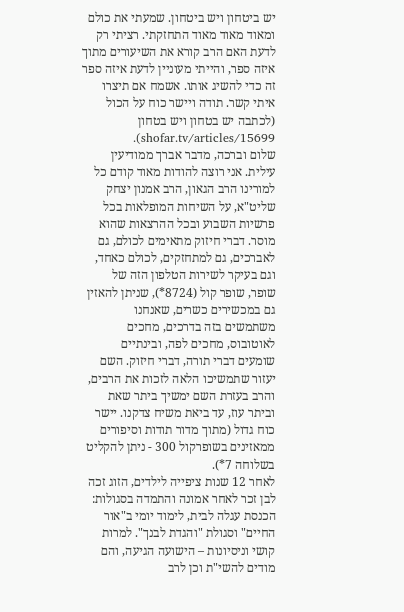יש ביטחון ויש ביטחון. שמעתי את כולם ומאוד מאוד מאוד התחזקתי. רציתי רק לדעת האם הרב קורא את השיעורים מתוך איזה ספר, והייתי מעוניין לדעת איזה ספר זה כדי להשיג אותו. אשמח אם תיצרו איתי קשר. תודה ויישר כוח על הכול (לכתבה יש בטחון ויש בטחון shofar.tv/articles/15699).
שלום וברכה, מדבר אברך ממודיעין עילית. אני רוצה להודות מאוד קודם כל למורינו הרב הגאון, הרב אמנון יצחק שליט"א, על השיחות המופלאות בכל פרשיות השבוע ובכל ההרצאות שהוא מוסר. דברי חיזוק מתאימים לכולם, גם לאברכים, גם למתחזקים, לכולם כאחד, וגם בעיקר לשירות הטלפון הזה של שופר, שופר קול (8724*), שניתן להאזין גם במכשירים כשרים, שאנחנו משתמשים בזה בדרכים, מחכים לאוטובוס, מחכים לפה, ובינתיים שומעים דברי תורה, דברי חיזוק. השם יעזור שתמשיכו הלאה לזכות את הרבים, והרב בעזרת השם ימשיך ביתר שאת וביתר עוז, עד ביאת משיח צדקנו. יישר כוח גדול (מתוך מדור תודות וסיפורים ממאזינים בשופרקול 300 - ניתן להקליט בשלוחה 7*).
לאחר 12 שנות ציפייה לילדים, הזוג זכה לבן זכר לאחר אמונה והתמדה בסגולות: הכנסת עגלה לבית, לימוד יומי ב"אור החיים" וסגולת "והגדת לבנך". למרות קושי וניסיונות – הישועה הגיעה, והם מודים להשי"ת וכן לרב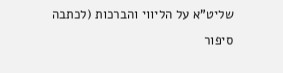שליט"א על הליווי והברכות (לכתבה סיפור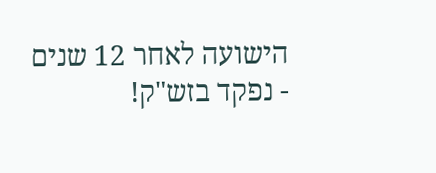הישועה לאחר 12 שנים - נפקד בזש"ק!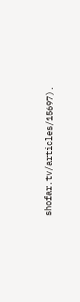shofar.tv/articles/15697).